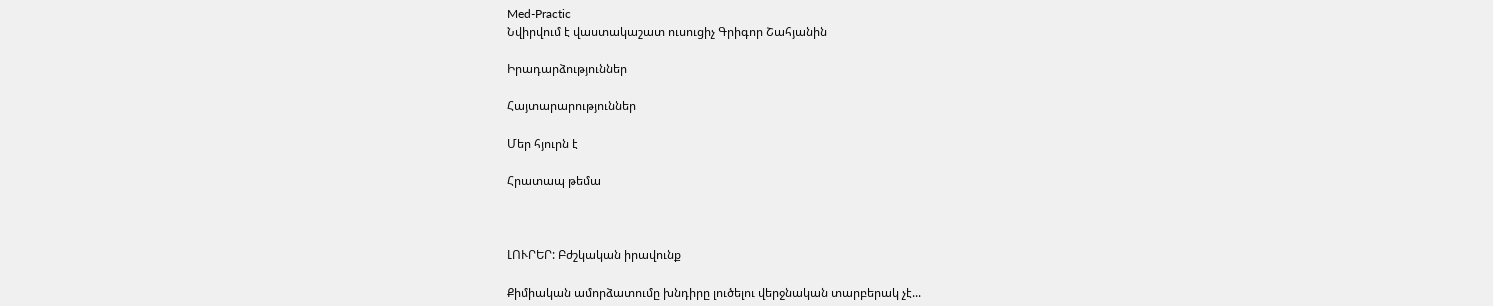Med-Practic
Նվիրվում է վաստակաշատ ուսուցիչ Գրիգոր Շահյանին

Իրադարձություններ

Հայտարարություններ

Մեր հյուրն է

Հրատապ թեմա



ԼՈՒՐԵՐ: Բժշկական իրավունք

Քիմիական ամորձատումը խնդիրը լուծելու վերջնական տարբերակ չէ...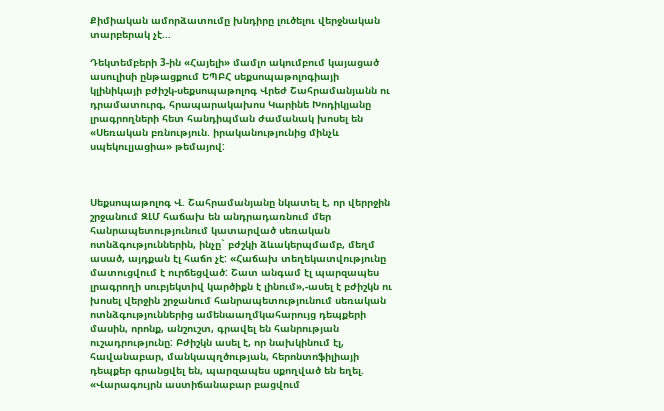Քիմիական ամորձատումը խնդիրը լուծելու վերջնական տարբերակ չէ...

Դեկտեմբերի 3-ին «Հայելի» մամլո ակումբում կայացած ասուլիսի ընթացքում ԵՊԲՀ սեքսոպաթոլոգիայի կլինիկայի բժիշկ-սեքսոպաթոլոգ Վրեժ Շահրամանյանն ու դրամատուրգ, հրապարակախոս Կարինե Խոդիկյանը լրագրողների հետ հանդիպման ժամանակ խոսել են «Սեռական բռնություն. իրականությունից մինչև սպեկուլյացիա» թեմայով:



Սեքսոպաթոլոգ Վ. Շահրամանյանը նկատել է, որ վերրջին շրջանում ԶԼՄ հաճախ են անդրադառնում մեր հանրապետությունում կատարված սեռական ոտնձգություններին, ինչը` բժշկի ձևակերպմամբ, մեղմ ասած, այդքան էլ հաճո չէ: «Հաճախ տեղեկատվությունը մատուցվում է ուրճեցված: Շատ անգամ էլ պարզապես լրագրողի սուբյեկտիվ կարծիքն է լինում»,-ասել է բժիշկն ու խոսել վերջին շրջանում հանրապետությունում սեռական ոտնձգություններից ամենաաղմկահարույց դեպքերի մասին, որոնք, անշուշտ, գրավել են հանրության ուշադրությունը: Բժիշկն ասել է, որ նախկինում էլ, հավանաբար, մանկապղծության, հերոնտոֆիլիայի դեպքեր գրանցվել են, պարզապես սքողված են եղել. «Վարագույրն աստիճանաբար բացվում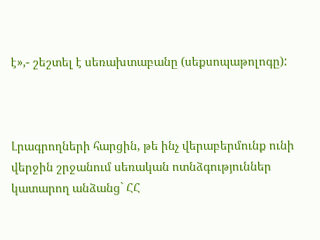է»,- շեշտել է սեռախտաբանը (սեքսոպաթոլոգը):



Լրագրողների հարցին, թե ինչ վերաբերմունք ունի վերջին շրջանում սեռական ոտնձգություններ կատարող անձանց` ՀՀ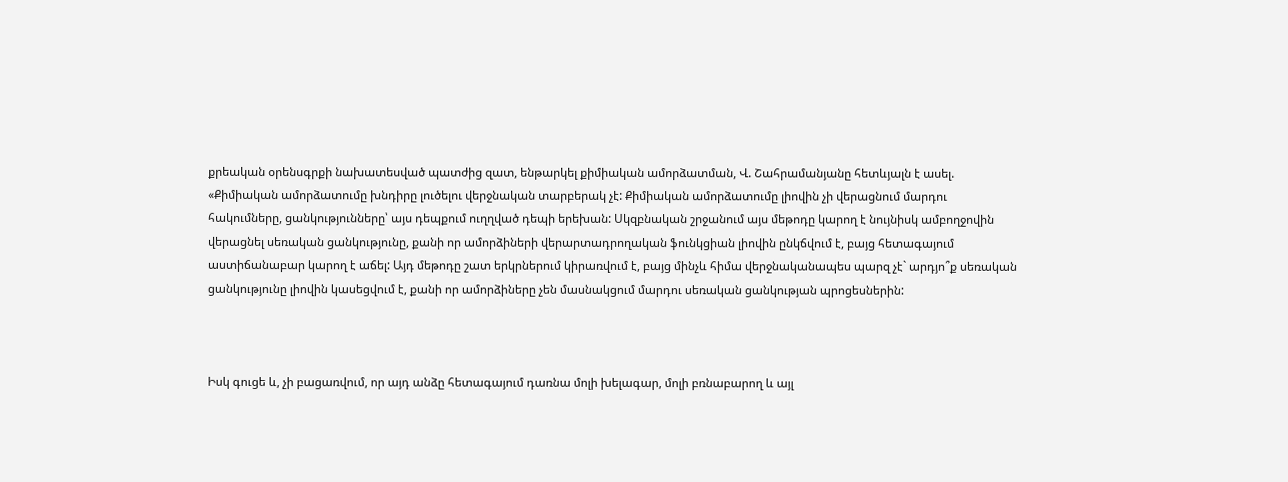քրեական օրենսգրքի նախատեսված պատժից զատ, ենթարկել քիմիական ամորձատման, Վ. Շահրամանյանը հետևյալն է ասել. «Քիմիական ամորձատումը խնդիրը լուծելու վերջնական տարբերակ չէ: Քիմիական ամորձատումը լիովին չի վերացնում մարդու հակումները, ցանկությունները՝ այս դեպքում ուղղված դեպի երեխան: Սկզբնական շրջանում այս մեթոդը կարող է նույնիսկ ամբողջովին վերացնել սեռական ցանկությունը, քանի որ ամորձիների վերարտադրողական ֆունկցիան լիովին ընկճվում է, բայց հետագայում աստիճանաբար կարող է աճել: Այդ մեթոդը շատ երկրներում կիրառվում է, բայց մինչև հիմա վերջնականապես պարզ չէ` արդյո՞ք սեռական ցանկությունը լիովին կասեցվում է, քանի որ ամորձիները չեն մասնակցում մարդու սեռական ցանկության պրոցեսներին:



Իսկ գուցե և, չի բացառվում, որ այդ անձը հետագայում դառնա մոլի խելագար, մոլի բռնաբարող և այլ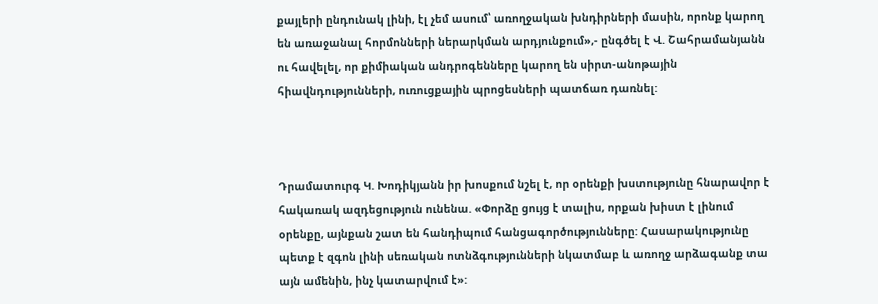քայլերի ընդունակ լինի, էլ չեմ ասում՝ առողջական խնդիրների մասին, որոնք կարող են առաջանալ հորմոնների ներարկման արդյունքում»,- ընգծել է Վ. Շահրամանյանն ու հավելել, որ քիմիական անդրոգենները կարող են սիրտ-անոթային հիավնդությունների, ուռուցքային պրոցեսների պատճառ դառնել:



Դրամատուրգ Կ. Խոդիկյանն իր խոսքում նշել է, որ օրենքի խստությունը հնարավոր է հակառակ ազդեցություն ունենա. «Փորձը ցույց է տալիս, որքան խիստ է լինում օրենքը, այնքան շատ են հանդիպում հանցագործությունները: Հասարակությունը պետք է զգոն լինի սեռական ոտնձգությունների նկատմաբ և առողջ արձագանք տա այն ամենին, ինչ կատարվում է»: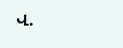Վ.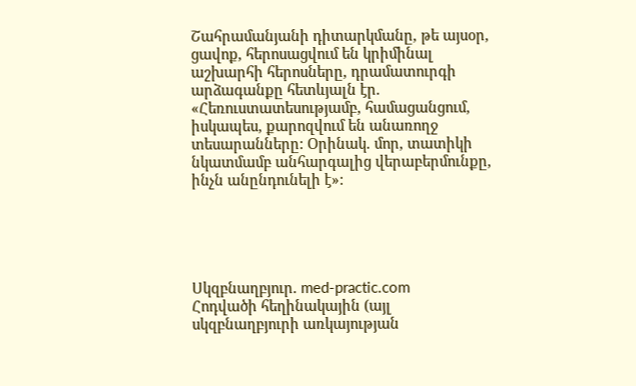Շահրամանյանի դիտարկմանը, թե այսօր, ցավոք, հերոսացվում են կրիմինալ աշխարհի հերոսները, դրամատուրգի արձագանքը հետևյալն էր. «Հեռուստատեսությամբ, համացանցում, իսկապես, քարոզվում են անառողջ տեսարանները: Օրինակ. մոր, տատիկի նկատմամբ անհարգալից վերաբերմունքը, ինչն անընդունելի է»:





Սկզբնաղբյուր. med-practic.com
Հոդվածի հեղինակային (այլ սկզբնաղբյուրի առկայության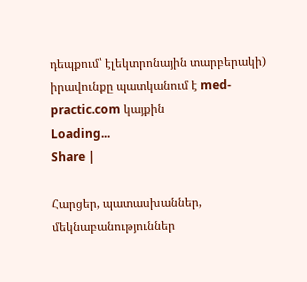դեպքում՝ էլեկտրոնային տարբերակի) իրավունքը պատկանում է med-practic.com կայքին
Loading...
Share |

Հարցեր, պատասխաններ, մեկնաբանություններ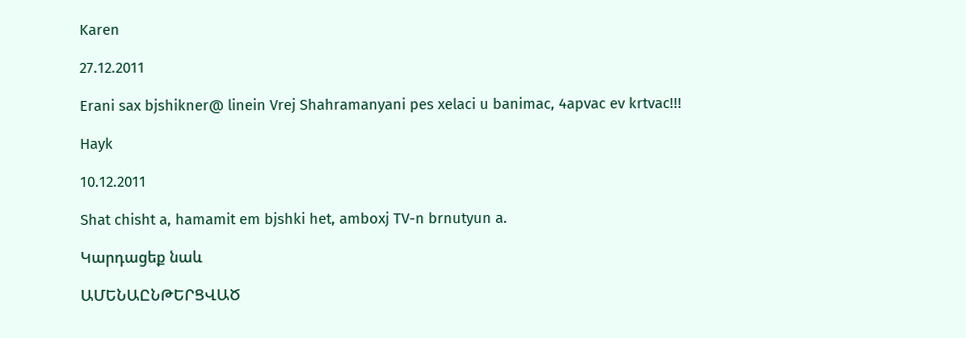Karen

27.12.2011

Erani sax bjshikner@ linein Vrej Shahramanyani pes xelaci u banimac, 4apvac ev krtvac!!!

Hayk

10.12.2011

Shat chisht a, hamamit em bjshki het, amboxj TV-n brnutyun a.

Կարդացեք նաև

ԱՄԵՆԱԸՆԹԵՐՑՎԱԾ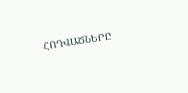ՀՈԴՎԱԾՆԵՐԸ